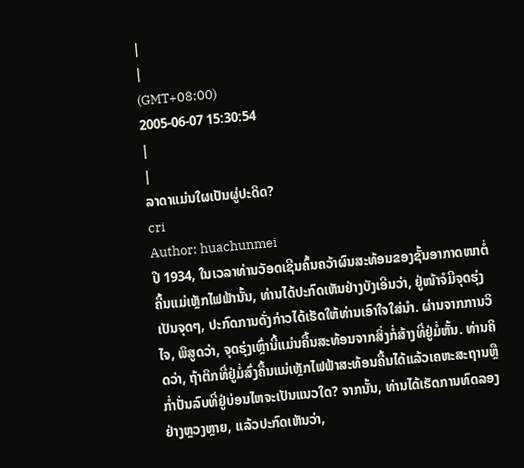|
|
(GMT+08:00)
2005-06-07 15:30:54
|
|
ລາດາແມ່ນໃຜເປັນຜູ່ປະດິດ?
cri
Author: huachunmei
ປີ 1934, ໃນເວລາທ່ານວັອດເຊີນຄົ້ນຄວ້າຜົນສະທ້ອນຂອງຊັ້ນອາກາດໜາຕໍ່ຄື້ນແມ່ເຫຼັກໄຟຟ້ານັ້ນ, ທ່ານໄດ້ປະກົດເຫັນຢ່າງບັງເອີນວ່າ, ຢູ່ໜ້າຈໍມີຈຸດຮຸ່ງເປັນຈຸດໆ, ປະກົດການດັ່ງກ່າວໄດ້ເຮັດໃຫ້ທ່ານເອົາໃຈໃສ່ນຳ. ຜ່ານຈາກການວິໄຈ, ພິສູດວ່າ, ຈຸດຮຸ່ງເຫຼົ່ານີ້ແມ່ນຄື້ນສະທ້ອນຈາກສິ່ງກໍ່ສ້າງທີ່ຢູ່ມໍ່ຫັ້ນ. ທ່ານຄິດວ່າ, ຖ້າຕິກທີ່ຢູ່ມໍ່ສົ່ງຄື້ນແມ່ເຫຼັກໄຟຟ້າສະທ້ອນຄື້ນໄດ້ແລ້ວເຄຫະສະຖານຫຼືກ່ຳປັ່ນລົບທີ່ຢູ່ບ່ອນໄຫຈະເປັນແນວໃດ? ຈາກນັ້ນ, ທ່ານໄດ້ເຮັດການທົດລອງຢ່າງຫຼວງຫຼາຍ, ແລ້ວປະກົດເຫັນວ່າ,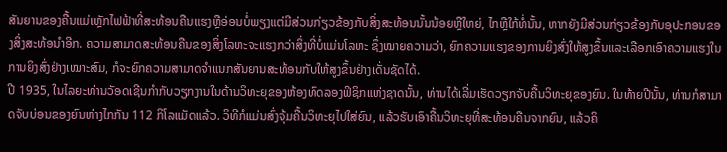ສັນຍານຂອງຄື້ນແມ່ເຫຼັກໄຟຟ້າທີ່ສະທ້ອນຄືນແຮງຫຼືອ່ອນບໍ່ພຽງແຕ່ມີສ່ວນກ່ຽວຂ້ອງກັບສິ່ງສະທ້ອນນັ້ນນ້ອຍຫຼືໃຫຍ່, ໄກຫຼືໃກ້ທໍ່ນັ້ນ, ຫາກຍັງມີສ່ວນກ່ຽວຂ້ອງກັບອຸປະກອນຂອງສິ່ງສະທ້ອນຳອີກ. ຄວາມສາມາດສະທ້ອນຄືນຂອງສິ່ງໂລຫະຈະແຮງກວ່າສິ່ງທີ່ບໍ່ແມ່ນໂລຫະ ຊຶ່ງໝາຍຄວາມວ່າ, ຍົກຄວາມແຮງຂອງການຍິງສົ່ງໃຫ້ສູງຂຶ້ນແລະເລືອກເອົາຄວາມແຮງໃນການຍິງສົ່ງຢ່າງເໝາະສົມ, ກໍຈະຍົກຄວາມສາມາດຈຳແນກສັນຍານສະທ້ອນກັບໃຫ້ສູງຂຶ້ນຢ່າງເດັ່ນຊັດໄດ້.
ປີ 1935, ໃນໄລຍະທ່ານວັອດເຊີນກຳກັບວຽກງານໃນດ້ານວິທະຍຸຂອງຫ້ອງທົດລອງຟິຊິກແຫ່ງຊາດນັ້ນ, ທ່ານໄດ້ເລີ່ມເຮັດວຽກຈັບຄື້ນວິທະຍຸຂອງຍົນ. ໃນທ້າຍປີນັ້ນ, ທ່ານກໍສາມາດຈັບບ່ອນຂອງຍົນຫ່າງໄກກັນ 112 ກິໂລແມັດແລ້ວ. ວິທີກໍແມ່ນສົ່ງຈຸ້ມຄື້ນວິທະຍຸໄປໃສ່ຍົນ, ແລ້ວຮັບເອົາຄື້ນວິທະຍຸທີ່ສະທ້ອນຄືນຈາກຍົນ, ແລ້ວຄິ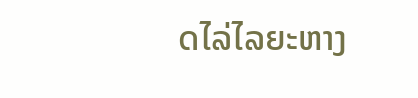ດໄລ່ໄລຍະຫາງ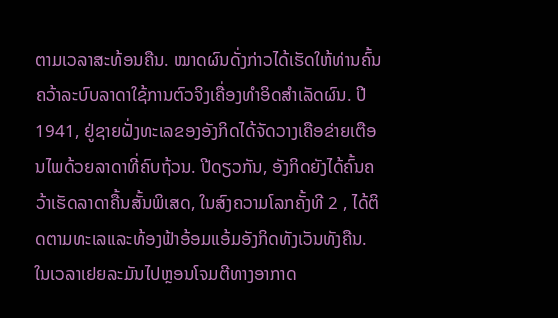ຕາມເວລາສະທ້ອນຄືນ. ໝາດຜົນດັ່ງກ່າວໄດ້ເຮັດໃຫ້ທ່ານຄົ້ນຄວ້າລະບົບລາດາໃຊ້ການຕົວຈິງເຄື່ອງທຳອິດສຳເລັດຜົນ. ປີ 1941, ຢູ່ຊາຍຝັ່ງທະເລຂອງອັງກິດໄດ້ຈັດວາງເຄືອຂ່າຍເຕືອນໄພດ້ວຍລາດາທີ່ຄົບຖ້ວນ. ປີດຽວກັນ, ອັງກິດຍັງໄດ້ຄົ້ນຄວ້າເຮັດລາດາຄື້ນສັ້ນພິເສດ, ໃນສົງຄວາມໂລກຄັ້ງທີ 2 , ໄດ້ຕິດຕາມທະເລແລະທ້ອງຟ້າອ້ອມແອ້ມອັງກິດທັງເວັນທັງຄືນ. ໃນເວລາເຢຍລະມັນໄປຫຼອນໂຈມຕີທາງອາກາດ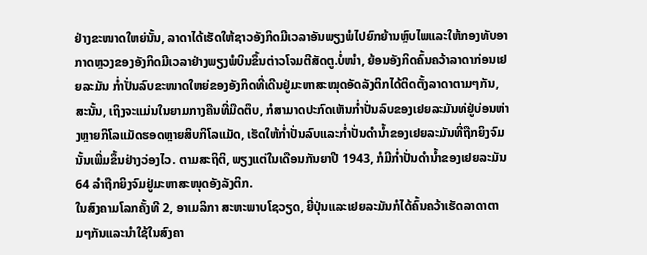ຢ່າງຂະໜາດໃຫຍ່ນັ້ນ, ລາດາໄດ້ເຮັດໃຫ້ຊາວອັງກິດມີເວລາອັນພຽງພໍໄປຍົກຍ້ານຫຼົບໄພແລະໃຫ້ກອງທັບອາກາດຫຼວງຂອງອັງກິດມີເວລາຢ່າງພຽງພໍບິນຂຶ້ນຕ່າວໂຈມຕີສັດຕູ.ບໍ່ໜຳ, ຍ້ອນອັງກິດຄົ້ນຄວ້າລາດາກ່ອນເຢຍລະມັນ ກ່ຳປັ່ນລົບຂະໜາດໃຫຍ່ຂອງອັງກິດທີ່ເດີນຢູ່ມະຫາສະໝຸດອັດລັງຕິກໄດ້ຕິດຕັ້ງລາດາຕາມໆກັນ, ສະນັ້ນ, ເຖິງຈະແມ່ນໃນຍາມກາງຄືນທີ່ມືດຕຶບ, ກໍສາມາດປະກົດເຫັນກ່ຳປັ່ນລົບຂອງເຢຍລະມັນທ່ຢູ່ບ່ອນຫ່າງຫຼາຍກິໂລແມັດຮອດຫຼາຍສິບກິໂລແມັດ, ເຮັດໃຫ້ກ່ຳປັ່ນລົບແລະກ່ຳປັ່ນດຳນ້ຳຂອງເຢຍລະມັນທີ່ຖືກຍິງຈົມນັ້ນເພີ່ມຂຶ້ນຢ່າງວ່ອງໄວ. ຕາມສະຖິຕິ, ພຽງແຕ່ໃນເດືອນກັນຍາປີ 1943, ກໍມີກ່ຳປັ່ນດຳນ້ຳຂອງເຢຍລະມັນ 64 ລຳຖືກຍິງຈົມຢູ່ມະຫາສະໜຸດອັງລັງຕິກ.
ໃນສົງຄາມໂລກຄັ້ງທີ 2, ອາເມລິກາ ສະຫະພາບໂຊວຽດ, ຍີ່ປຸ່ນແລະເຢຍລະມັນກໍໄດ້ຄົ້ນຄວ້າເຮັດລາດາຕາມໆກັນແລະນຳໃຊ້ໃນສົງຄາ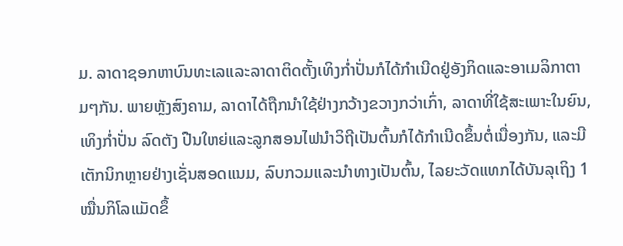ມ. ລາດາຊອກຫາບົນທະເລແລະລາດາຕິດຕັ້ງເທິງກ່ຳປັ່ນກໍໄດ້ກຳເນີດຢູ່ອັງກິດແລະອາເມລິກາຕາມໆກັນ. ພາຍຫຼັງສົງຄາມ, ລາດາໄດ້ຖືກນຳໃຊ້ຢ່າງກວ້າງຂວາງກວ່າເກົ່າ, ລາດາທີ່ໃຊ້ສະເພາະໃນຍົນ, ເທິງກ່ຳປັ່ນ ລົດຕັງ ປືນໃຫຍ່ແລະລູກສອນໄຟນຳວິຖີເປັນຕົ້ນກໍໄດ້ກຳເນີດຂຶ້ນຕໍ່ເນື່ອງກັນ, ແລະມີເຕັກນິກຫຼາຍຢ່າງເຊັ່ນສອດແນມ, ລົບກວມແລະນຳທາງເປັນຕົ້ນ, ໄລຍະວັດແທກໄດ້ບັນລຸເຖິງ 1 ໝື່ນກິໂລແມັດຂຶ້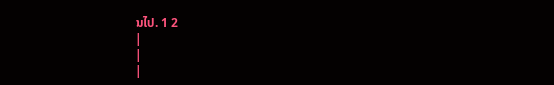ນໄປ. 1 2
|
|
|